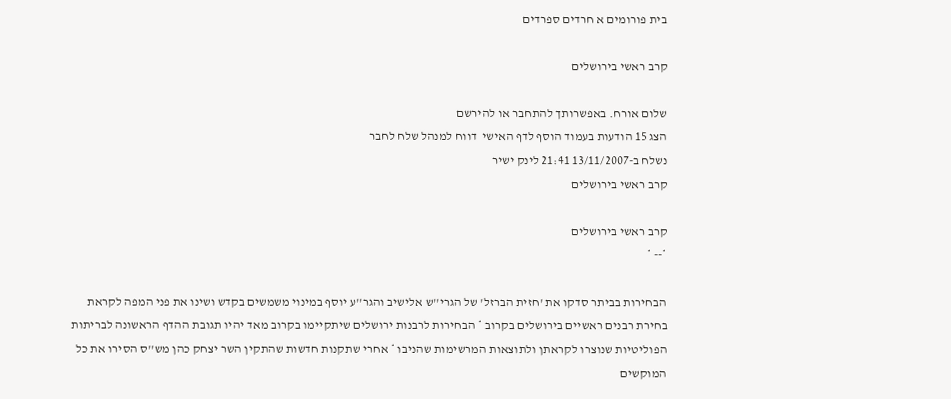בית פורומים א חרדים ספרדים

קרב ראשי בירושלים

שלום אורח. באפשרותך להתחבר או להירשם
הצג 15 הודעות בעמוד הוסף לדף האישי  דווח למנהל שלח לחבר
נשלח ב-13/11/2007 21:41 לינק ישיר
קרב ראשי בירושלים

קרב ראשי בירושלים
*-- *

הבחירות בביתר סדקו את 'חזית הברזל' של הגרי''ש אלישיב והגר''ע יוסף במינוי משמשים בקדש ושינו את פני המפה לקראת בחירת רבנים ראשיים בירושלים בקרוב * הבחירות לרבנות ירושלים שיתקיימו בקרוב מאד יהיו תגובת ההדף הראשונה לבריתות הפוליטיות שנוצרו לקראתן ולתוצאות המרשימות שהניבו * אחרי שתקנות חדשות שהתקין השר יצחק כהן מש''ס הסירו את כל המוקשים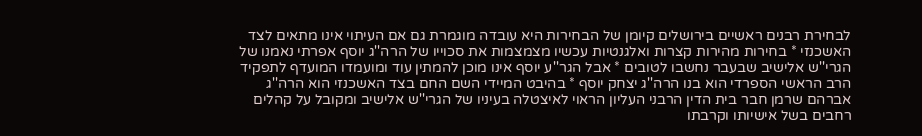לבחירת רבנים ראשיים בירושלים קיומן של הבחירות היא עובדה מוגמרת גם אם העיתוי אינו מתאים לצד האשכנזי * בחירות מהירות קצרות ואלגנטיות עכשיו מצמצמות את סכוייו של הרה''ג יוסף אפרתי נאמנו של הגרי''ש אלישיב שבעבר נחשבו לטובים * אבל הגר''ע יוסף אינו מוכן להמתין עוד ומועמדו המועדף לתפקיד הרב הראשי הספרדי הוא בנו הרה''ג יצחק יוסף * בהיבט המיידי השם החם בצד האשכנזי הוא הרה''ג אברהם שרמן חבר בית הדין הרבני העליון הראוי לאיצטלה בעיניו של הגרי''ש אלישיב ומקובל על קהלים רחבים בשל אישיותו וקרבתו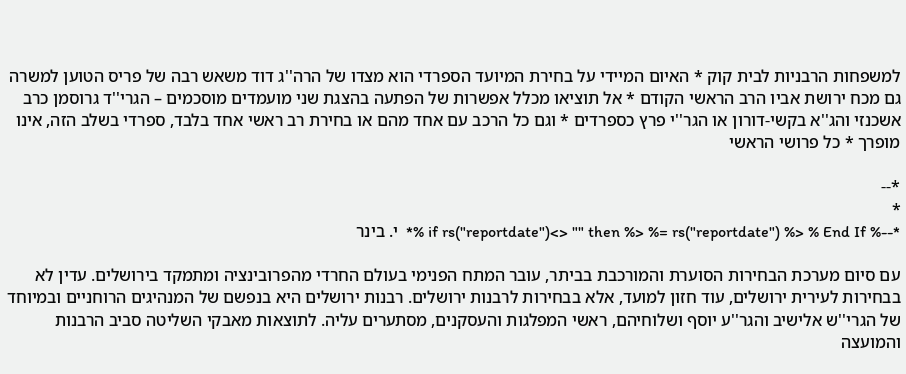למשפחות הרבניות לבית קוק * האיום המיידי על בחירת המיועד הספרדי הוא מצדו של הרה''ג דוד משאש רבה של פריס הטוען למשרה גם מכח ירושת אביו הרב הראשי הקודם * אל תוציאו מכלל אפשרות של הפתעה בהצגת שני מועמדים מוסכמים – הגרי''ד גרוסמן כרב אשכנזי והג''א בקשי-דורון או הגר''י פרץ כספרדים * וגם כל הרכב עם אחד מהם או בחירת רב ראשי אחד בלבד, ספרדי בשלב הזה, אינו מופרך * כל פרושי הראשי

*--
*
*--% if rs("reportdate")<> "" then %> %= rs("reportdate") %> % End If %*  י. בינר

עם סיום מערכת הבחירות הסוערת והמורכבת בביתר, עובר המתח הפנימי בעולם החרדי מהפרובינציה ומתמקד בירושלים. עדין לא בבחירות לעירית ירושלים, עוד חזון למועד, אלא בבחירות לרבנות ירושלים. רבנות ירושלים היא בנפשם של המנהיגים הרוחניים ובמיוחד של הגרי''ש אלישיב והגר''ע יוסף ושלוחיהם, ראשי המפלגות והעסקנים, מסתערים עליה. לתוצאות מאבקי השליטה סביב הרבנות והמועצה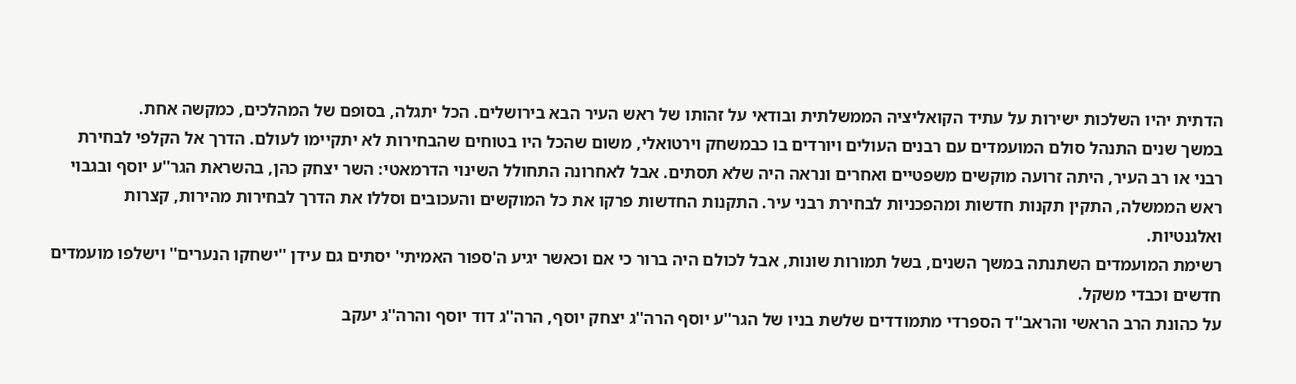הדתית יהיו השלכות ישירות על עתיד הקואליציה הממשלתית ובודאי על זהותו של ראש העיר הבא בירושלים. הכל יתגלה, בסופם של המהלכים, כמקשה אחת.
במשך שנים התנהל סולם המועמדים עם רבנים העולים ויורדים בו כבמשחק וירטואלי, משום שהכל היו בטוחים שהבחירות לא יתקיימו לעולם. הדרך אל הקלפי לבחירת רבני או רב העיר, היתה זרועה מוקשים משפטיים ואחרים ונראה היה שלא תסתים. אבל לאחרונה התחולל השינוי הדרמאטי: השר יצחק כהן, בהשראת הגר''ע יוסף ובגבוי ראש הממשלה, התקין תקנות חדשות ומהפכניות לבחירת רבני עיר. התקנות החדשות פרקו את כל המוקשים והעכובים וסללו את הדרך לבחירות מהירות, קצרות ואלגנטיות.
רשימת המועמדים השתנתה במשך השנים, בשל תמורות שונות, אבל לכולם היה ברור כי אם וכאשר יגיע ה'ספור האמיתי' יסתים גם עידן ''ישחקו הנערים'' וישלפו מועמדים חדשים וכבדי משקל.
על כהונת הרב הראשי והראב''ד הספרדי מתמודדים שלשת בניו של הגר''ע יוסף הרה''ג יצחק יוסף, הרה''ג דוד יוסף והרה''ג יעקב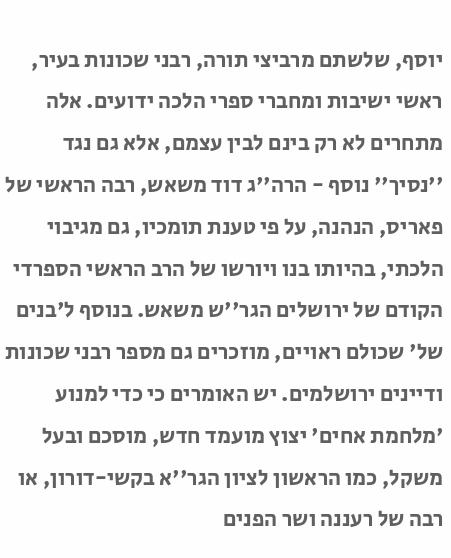יוסף, שלשתם מרביצי תורה, רבני שכונות בעיר, ראשי ישיבות ומחברי ספרי הלכה ידועים. אלה מתחרים לא רק בינם לבין עצמם, אלא גם נגד ''נסיך'' נוסף - הרה''ג דוד משאש, רבה הראשי של פאריס, הנהנה, על פי טענת תומכיו, גם מגיבוי הלכתי, בהיותו בנו ויורשו של הרב הראשי הספרדי הקודם של ירושלים הגר''ש משאש. בנוסף ל'בנים של' שכולם ראויים, מוזכרים גם מספר רבני שכונות ודיינים ירושלמים. יש האומרים כי כדי למנוע 'מלחמת אחים' יצוץ מועמד חדש, מוסכם ובעל משקל, כמו הראשון לציון הגר''א בקשי-דורון, או רבה של רעננה ושר הפנים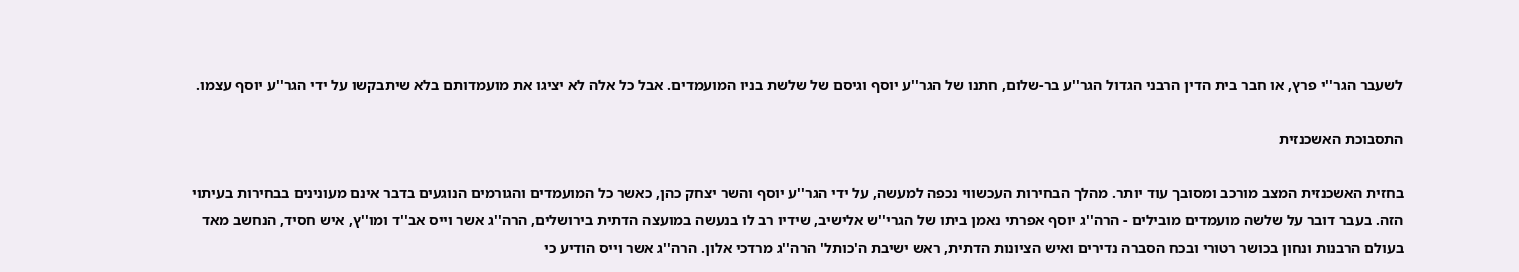לשעבר הגר''י פרץ, או חבר בית הדין הרבני הגדול הגר''ע בר-שלום, חתנו של הגר''ע יוסף וגיסם של שלשת בניו המועמדים. אבל כל אלה לא יציגו את מועמדותם בלא שיתבקשו על ידי הגר''ע יוסף עצמו.

התסבוכת האשכנזית

בחזית האשכנזית המצב מורכב ומסובך עוד יותר. מהלך הבחירות העכשווי נכפה למעשה, על ידי הגר''ע יוסף והשר יצחק כהן, כאשר כל המועמדים והגורמים הנוגעים בדבר אינם מעונינים בבחירות בעיתוי הזה. בעבר דובר על שלשה מועמדים מובילים - הרה''ג יוסף אפרתי נאמן ביתו של הגרי''ש אלישיב, שידיו רב לו בנעשה במועצה הדתית בירושלים, הרה''ג אשר וייס אב''ד ומו''ץ, איש חסיד, הנחשב מאד בעולם הרבנות ונחון בכושר רטורי ובכח הסברה נדירים ואיש הציונות הדתית, ראש ישיבת ה'כותל' הרה''ג מרדכי אלון. הרה''ג אשר וייס הודיע כי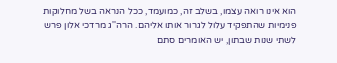הוא אינו רואה עצמו, בשלב זה, כמועמד, ככל הנראה בשל מחלוקות פנימיות שהתפקיד עלול לגרור אותו אליהם. הרה''ג מרדכי אלון פרש לשתי שנות שבתון, יש האומרים סתם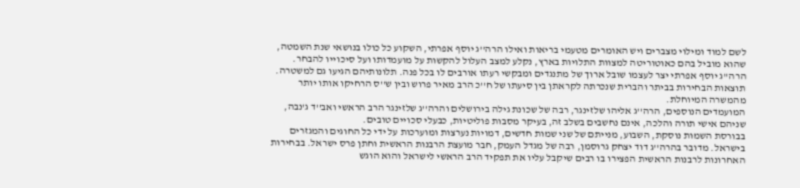לשם למוד ומילוי מצברים ויש האומרים מטעמי בריאות ואילו הרה''ג יוסף אפרתי, השקוע כל כולו בנושאי שנת השמטה, שהוא מוביל בהם כאוטוריטה למצוות התלויות בארץ, נקלע למצב העלול להקשות על מועמדותו ועל סיכוייו להבחר. הרה''ג יוסף אפרתי יצר לעצמו שובל ארוך של מתנגדים ומבקשי רעתו אורבים לו בכל פנה. תלונותיהם הגיעו גם למשטרה. תוצאות הבחירות בביתר והברית שנכרתה לקראתן בין סיעתו של ח''כ הרב מאיר פרוש ובין ש''ס הרחיקו אותו יותר מהמשרה המיוחלת.
המועמדים הנוספים, הרה''ג אליהו שלזינגר, רבה של שכונת גילה בירושלים והרה''ג שלזינגר הרב הראשי ואב''ד ג'נבה, שניהם אישי תורה והלכה, אינם נחשבים בשלב זה, בעיקר מסבות פוליטיות, כבעלי סכויים טובים.
בבורסת השמות נוסקת, השבוע, מנייתם של שני שמות חדשים, דמויות נערצות ומוערכות על ידי כל החוגים והמגזרים בישראל. מדובר בהרה''ג דוד יצחק גרוסמן, רבה של מגדל העמק, חבר מועצת הרבנות הראשית וחתן פרס ישראל. בבחירות האחרונות לרבנות הראשית הפצירו בו רבים שיקבל עליו את תפקיד הרב הראשי לישראל והוא הוגש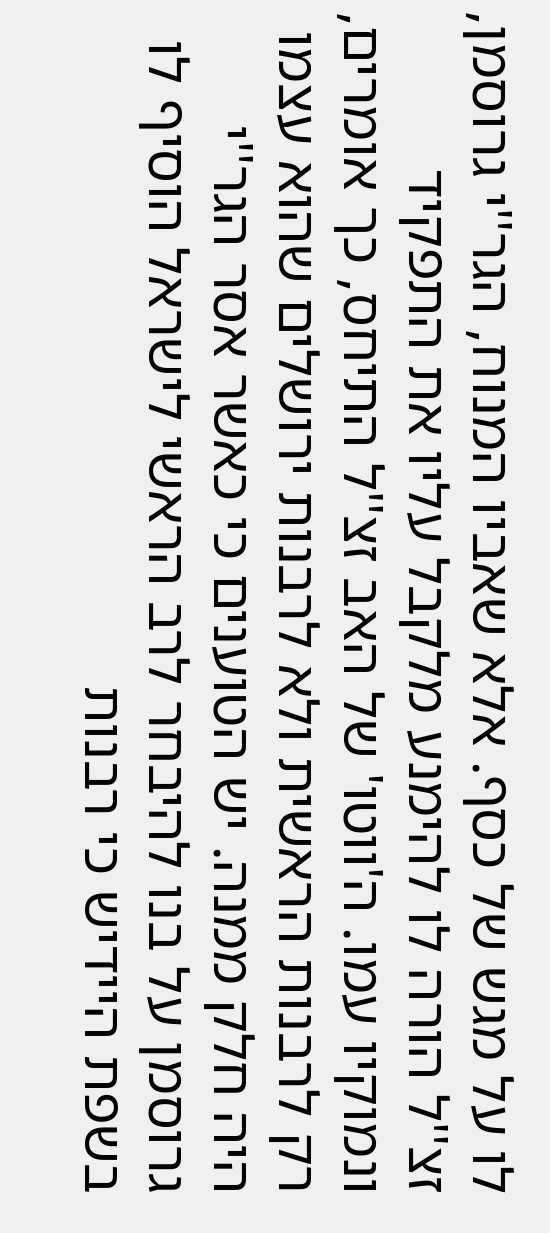לו על מגש של כסף. אלא שאביו המנוח, הגר''י גרוסמן, זצ''ל הורה לו להימנע מלקבל עליו את התפקיד ונמוקיו עמו. ה'ווטו' של האב זצ''ל התיחס, כך אומרים, רק לרבנות הראשית ולא לרבנות ירושלים שהוא עצמו היה חלק ממנה. יש הטוענים כי כאשר אסר הגר''י גרוסמן על בנו להיבחר לרב הראשי לישראל הוסיף לו בשפת היידיש כי רבנות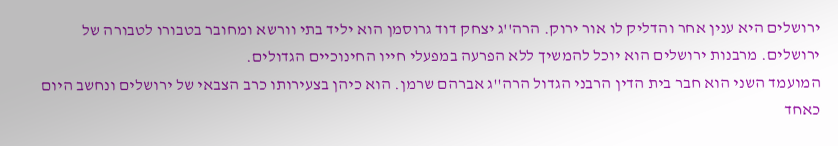ירושלים היא ענין אחר והדליק לו אור ירוק. הרה''ג יצחק דוד גרוסמן הוא יליד בתי וורשא ומחובר בטבורו לטבורה של ירושלים. מרבנות ירושלים הוא יוכל להמשיך ללא הפרעה במפעלי חייו החינוכיים הגדולים.
המועמד השני הוא חבר בית הדין הרבני הגדול הרה''ג אברהם שרמן. הוא כיהן בצעירותו כרב הצבאי של ירושלים ונחשב היום כאחד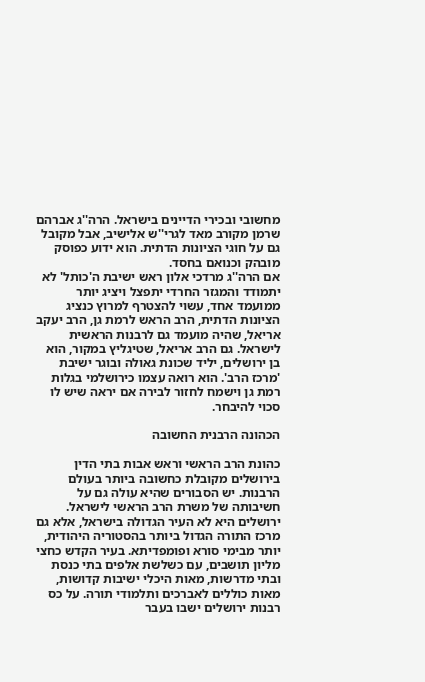מחשובי ובכירי הדיינים בישראל. הרה''ג אברהם שרמן מקורב מאד לגרי''ש אלישיב, אבל מקובל גם על חוגי הציונות הדתית. הוא ידוע כפוסק מובהק וכנואם בחסד.
אם הרה''ג מרדכי אלון ראש ישיבת ה'כותל' לא יתמודד והמגזר החרדי יתפצל ויציג יותר ממועמד אחד, עשוי להצטרף למרוץ כנציג הציונות הדתית, הרב הראש לרמת גן, הרב יעקב אריאל, שהיה מועמד גם לרבנות הראשית לישראל. גם הרב אריאל, שטיגליץ במקור, הוא בן ירושלים, יליד שכונת גאולה ובוגר ישיבת 'מרכז הרב'. הוא רואה עצמו כירושלמי בגלות רמת גן וישמח לחזור לבירה אם יראה שיש לו סכוי להיבחר.

הכהונה הרבנית החשובה

כהונת הרב הראשי וראש אבות בתי הדין בירושלים מקובלת כחשובה ביותר בעולם הרבנות. יש הסבורים שהיא עולה גם על חשיבותה של משרת הרב הראשי לישראל. ירושלים היא לא העיר הגדולה בישראל, אלא גם מרכז התורה הגדול ביותר בהסטוריה היהודית, יותר מבימי סורא ופומפדיתא. בעיר הקדש כחצי מליון תושבים, עם כשלשת אלפים בתי כנסת ובתי מדרשות, מאות היכלי ישיבות קדושות, מאות כוללים לאברכים ותלמודי תורה. על כס רבנות ירושלים ישבו בעבר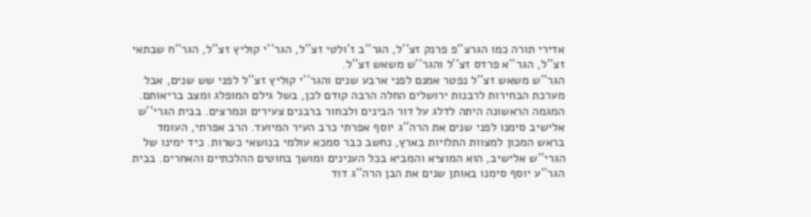אדירי תורה כמו הגרצ''פ פרנק זצ''ל, הגר''ב ז'ולטי זצ''ל, הגר''י קוליץ זצ''ל, הגר''ח שבתאי זצ''ל, הגר''א פרדס זצ''ל והגר''ש משאש זצ''ל.
הגר''ש משאש זצ''ל נפטר אמנם לפני ארבע שנים והגר''י קוליץ זצ''ל לפני שש שנים, אבל מערכת הבחירות לרבנות ירושלים החלה הרבה קודם לכן, בשל גילם המופלג ומצב בריאותם. המגמה הראשונה היתה לדלג על דור הבינים ולבחור ברבנים צעירים ונמרצים. בבית הגרי''ש אלישיב סימנו לפני שנים את הרה''ג יוסף אפרתי כרב העיר המיועד. הרב אפרתי, העומד בראש המכון למצוות התלויות בארץ, נחשב כבר סמכא עולמי בנושאי כשרות. כיד ימינו של הגרי''ש אלישיב, הוא המוציא והמביא בכל הענינים ומושך בחוטים ההלכתיים והאחרים. בבית הגר''ע יוסף סימנו באותן שנים את הבן הרה''ג דוד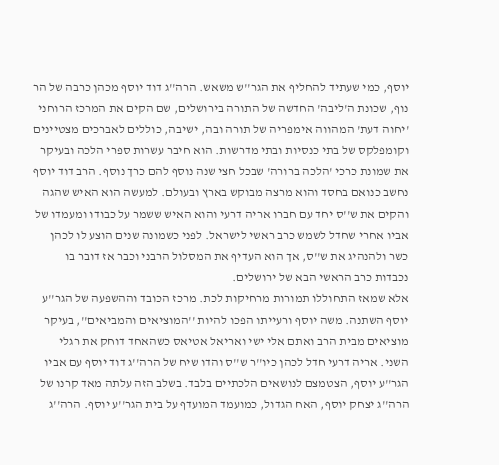יוסף, כמי שעתיד להחליף את הגר''ש משאש. הרה''ג דוד יוסף מכהן כרבה של הר נוף, שכונת ה'ליבה' החדשה של התורה בירושלים, שם הקים את המרכז הרוחני 'יחוה דעת' המהווה אימפריה של תורה ובה, ישיבה, כוללים לאברכים מצטיינים וקומפלקס של בתי כנסיות ובתי מדרשות. הוא חיבר עשרות ספרי הלכה ובעיקר את שמונת כרכי 'הלכה ברורה' שבכל חצי שנה נוסף להם כרך נוסף. הרב דוד יוסף נחשב כנואם בחסד והוא מרצה מבוקש בארץ ובעולם. למעשה הוא האיש שהגה והקים את ש''ס יחד עם חברו אריה דרעי והוא האיש ששמר על כבודו ומעמדו של אביו אחרי שחדל לשמש כרב ראשי לישראל. לפני כשמונה שנים הוצע לו לכהן כשר ולהנהיג את ש''ס, אך הוא העדיף את המסלול הרבני וכבר אז דובר בו נכבדות כרב הראשי הבא של ירושלים.
אלא שמאז התחוללו תמורות מרחיקות לכת. מרכז הכובד וההשפעה של הגר''ע יוסף השתנה. משה יוסף ורעייתו הפכו להיות ''המוציאים והמביאים'', בעיקר מוציאים מבית הרב ואתם אלי ישי ואריאל אטיאס כשהאחד דוחק את רגלי השני. אריה דרעי חדל לכהן כיו''ר ש''ס והדו שיח של הרה''ג דוד יוסף עם אביו הגר''ע יוסף, הצטמצם לנושאים הלכתיים בלבד. בשלב הזה עלתה מאד קרנו של הרה''ג יצחק יוסף, האח הגדול, כמועמד המועדף על בית הגר''ע יוסף. הרה''ג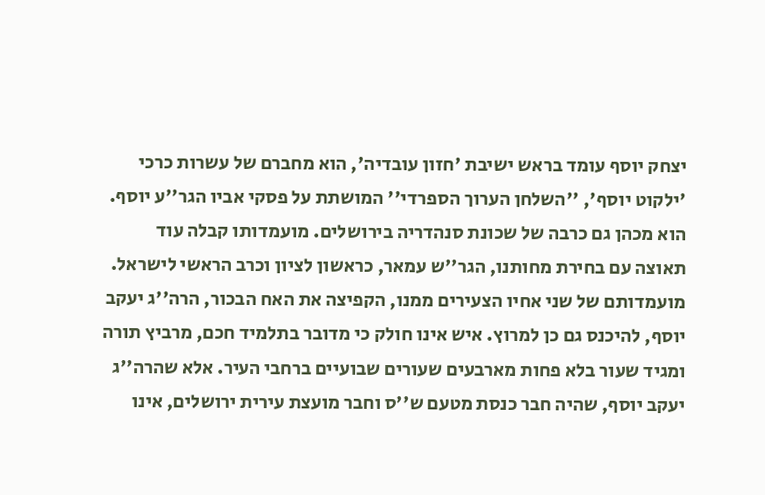יצחק יוסף עומד בראש ישיבת 'חזון עובדיה', הוא מחברם של עשרות כרכי 'ילקוט יוסף', ''השלחן הערוך הספרדי'' המושתת על פסקי אביו הגר''ע יוסף. הוא מכהן גם כרבה של שכונת סנהדריה בירושלים. מועמדותו קבלה עוד תאוצה עם בחירת מחותנו, הגר''ש עמאר, כראשון לציון וכרב הראשי לישראל.
מועמדותם של שני אחיו הצעירים ממנו, הקפיצה את האח הבכור, הרה''ג יעקב יוסף, להיכנס גם כן למרוץ. איש אינו חולק כי מדובר בתלמיד חכם, מרביץ תורה ומגיד שעור בלא פחות מארבעים שעורים שבועיים ברחבי העיר. אלא שהרה''ג יעקב יוסף, שהיה חבר כנסת מטעם ש''ס וחבר מועצת עירית ירושלים, אינו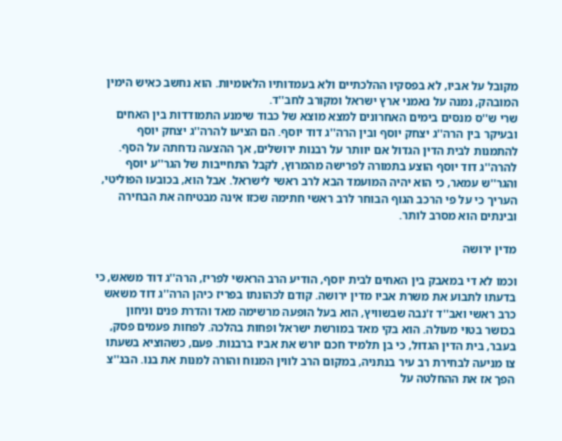מקובל על אביו, לא בפסקיו ההלכתיים ולא בעמדותיו הלאומיות. הוא נחשב כאיש הימין המובהק, נמנה על נאמני ארץ ישראל ומקורב לחב''ד.
שרי ש''ס מנסים בימים האחרונים למצא מוצא של כבוד שימנע התמודדות בין האחים ובעיקר בין הרה''ג יצחק יוסף ובין הרה''ג דוד יוסף. הם הציעו להרה''ג יצחק יוסף להתמנות לבית הדין הגדול אם יוותר על רבנות ירושלים, אך ההצעה נדחתה על הסף. להרה''ג דוד יוסף הוצע בתמורה לפרישה מהמרוץ, לקבל התחייבות של הגר''ע יוסף והגר''ש עמאר, כי הוא יהיה המועמד הבא לרב ראשי לישראל. אבל הוא, בכובעו הפוליטי, העריך כי על פי הרכב הגוף הבוחר לרב ראשי חתימה שכזו אינה מבטיחה את הבחירה ובינתים הוא מסרב לותר.

מדין ירושה

וכמו לא די במאבק בין האחים לבית יוסף, הודיע הרב הראשי לפריז, הרה''ג דוד משאש, כי בדעתו לתבוע את משרת אביו מדין ירושה. קודם לכהונתו בפריז כיהן הרה''ג דוד משאש כרב ראשי ואב''ד ז'נבה שבשוויץ, הוא בעל הופעה מרשימה מאד והדרת פנים וניחון בכושר בטוי מעולה. הוא בקי מאד במורשת ישראל ופחות בהלכה. לפחות פעמים פסק, בעבר, בית הדין הגדול, כי בן תלמיד חכם יורש את אביו ברבנות. פעם, כשהוציא בשעתו צו מניעה לבחירת רב עיר בנתניה, במקום הרב לווין המנוח והורה למנות את בנו. הבג''צ הפך אז את ההחלטה על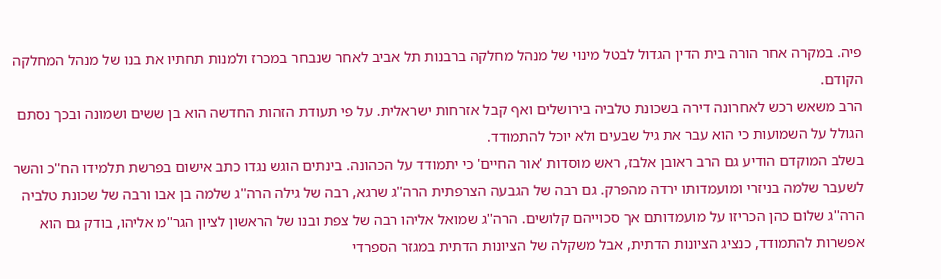פיה. במקרה אחר הורה בית הדין הגדול לבטל מינוי של מנהל מחלקה ברבנות תל אביב לאחר שנבחר במכרז ולמנות תחתיו את בנו של מנהל המחלקה הקודם.
הרב משאש רכש לאחרונה דירה בשכונת טלביה בירושלים ואף קבל אזרחות ישראלית. על פי תעודת הזהות החדשה הוא בן ששים ושמונה ובכך נסתם הגולל על השמועות כי הוא עבר את גיל שבעים ולא יוכל להתמודד.
בשלב המוקדם הודיע גם הרב ראובן אלבז, ראש מוסדות 'אור החיים' כי יתמודד על הכהונה. בינתים הוגש נגדו כתב אישום בפרשת תלמידו הח''כ והשר לשעבר שלמה בניזרי ומועמדותו ירדה מהפרק. גם רבה של הגבעה הצרפתית הרה''ג שרגא, רבה של גילה הרה''ג שלמה בן אבו ורבה של שכונת טלביה הרה''ג שלום כהן הכריזו על מועמדותם אך סכוייהם קלושים. הרה''ג שמואל אליהו רבה של צפת ובנו של הראשון לציון הגר''מ אליהו, בודק גם הוא אפשרות להתמודד, כנציג הציונות הדתית, אבל משקלה של הציונות הדתית במגזר הספרדי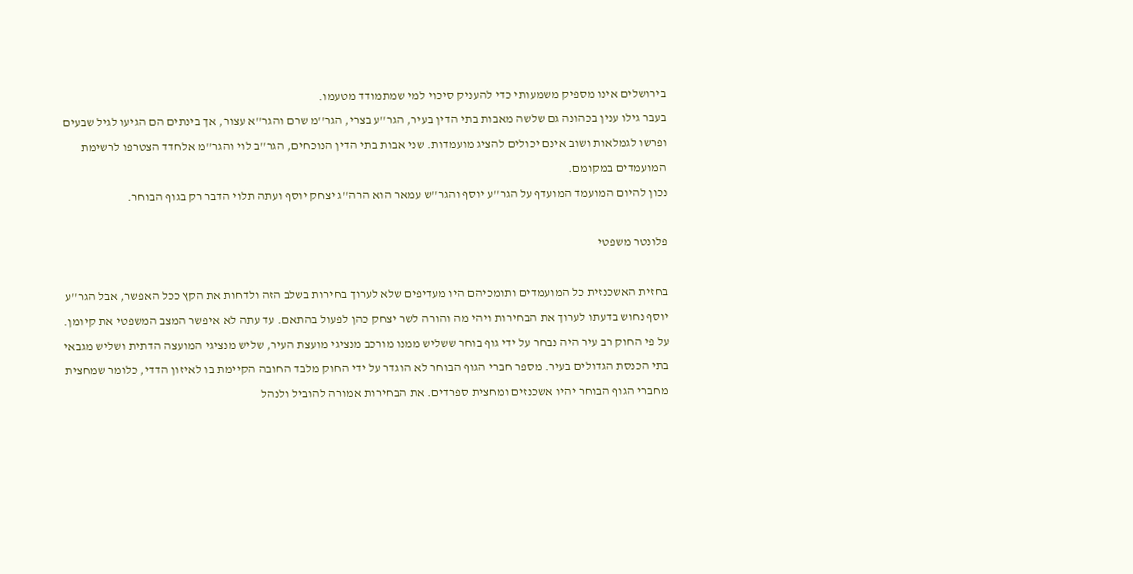בירושלים אינו מספיק משמעותי כדי להעניק סיכוי למי שמתמודד מטעמו.
בעבר גילו ענין בכהונה גם שלשה מאבות בתי הדין בעיר, הגר''ע בצרי, הגר''מ שרם והגר''א עצור, אך בינתים הם הגיעו לגיל שבעים ופרשו לגמלאות ושוב אינם יכולים להציג מועמדות. שני אבות בתי הדין הנוכחים, הגר''ב לוי והגר''מ אלחדד הצטרפו לרשימת המועמדים במקומם.
נכון להיום המועמד המועדף על הגר''ע יוסף והגר''ש עמאר הוא הרה''ג יצחק יוסף ועתה תלוי הדבר רק בגוף הבוחר.

פלונטר משפטי

בחזית האשכנזית כל המועמדים ותומכיהם היו מעדיפים שלא לערוך בחירות בשלב הזה ולדחות את הקץ ככל האפשר, אבל הגר''ע יוסף נחוש בדעתו לערוך את הבחירות ויהי מה והורה לשר יצחק כהן לפעול בהתאם. עד עתה לא איפשר המצב המשפטי את קיומן. על פי החוק רב עיר היה נבחר על ידי גוף בוחר ששליש ממנו מורכב מנציגי מועצת העיר, שליש מנציגי המועצה הדתית ושליש מגבאי בתי הכנסת הגדולים בעיר. מספר חברי הגוף הבוחר לא הוגדר על ידי החוק מלבד החובה הקיימת בו לאיזון הדדי, כלומר שמחצית מחברי הגוף הבוחר יהיו אשכנזים ומחצית ספרדים. את הבחירות אמורה להוביל ולנהל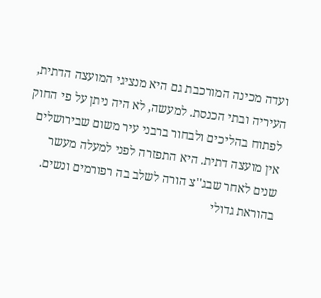ועדה מכינה המורכבת גם היא מנציגי המועצה הדתית, העיריה ובתי הכנסת. למעשה, לא היה ניתן על פי החוק לפתוח בהליכים ולבחור ברבני עיר משום שבירושלים אין מועצה דתית. היא התפזרה לפני למעלה מעשר שנים לאחר שבג''צ הורה לשלב בה רפורמים ונשים. בהוראת גדולי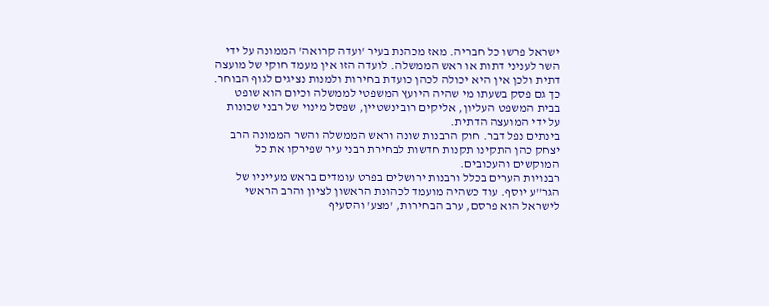ישראל פרשו כל חבריה. מאז מכהנת בעיר 'ועדה קרואה' הממונה על ידי השר לעניני דתות או ראש הממשלה. לועדה הזו אין מעמד חוקי של מועצה דתית ולכן אין היא יכולה לכהן כועדת בחירות ולמנות נציגים לגוף הבוחר. כך גם פסק בשעתו מי שהיה היועץ המשפטי לממשלה וכיום הוא שופט בבית המשפט העליון, אליקים רובינשטיין, שפסל מינוי של רבני שכונות על ידי המועצה הדתית.
בינתים נפל דבר. חוק הרבנות שונה וראש הממשלה והשר הממונה הרב יצחק כהן התקינו תקנות חדשות לבחירת רבני עיר שפירקו את כל המוקשים והעכובים.
רבנויות הערים בכלל ורבנות ירושלים בפרט עומדים בראש מעייניו של הגר''ע יוסף. עוד כשהיה מועמד לכהונת הראשון לציון והרב הראשי לישראל הוא פרסם, ערב הבחירות, 'מצע' והסעיף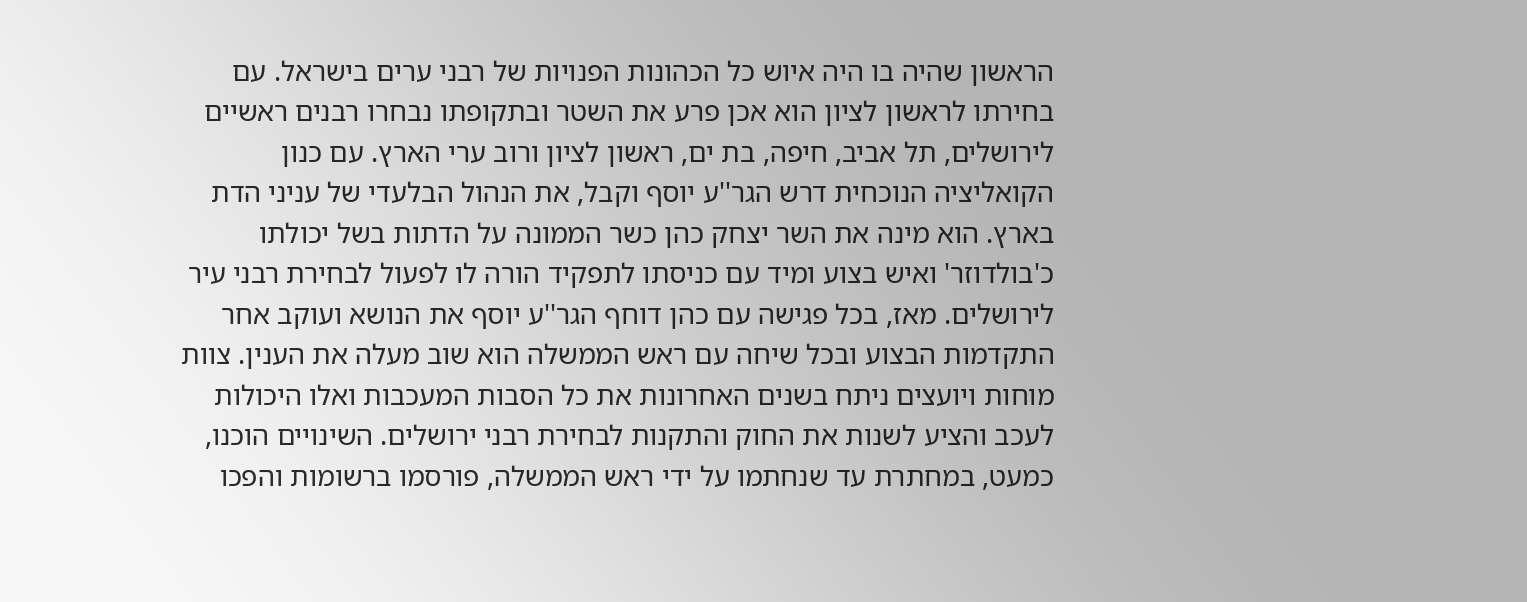הראשון שהיה בו היה איוש כל הכהונות הפנויות של רבני ערים בישראל. עם בחירתו לראשון לציון הוא אכן פרע את השטר ובתקופתו נבחרו רבנים ראשיים לירושלים, תל אביב, חיפה, בת ים, ראשון לציון ורוב ערי הארץ. עם כנון הקואליציה הנוכחית דרש הגר''ע יוסף וקבל, את הנהול הבלעדי של עניני הדת בארץ. הוא מינה את השר יצחק כהן כשר הממונה על הדתות בשל יכולתו כ'בולדוזר' ואיש בצוע ומיד עם כניסתו לתפקיד הורה לו לפעול לבחירת רבני עיר לירושלים. מאז, בכל פגישה עם כהן דוחף הגר''ע יוסף את הנושא ועוקב אחר התקדמות הבצוע ובכל שיחה עם ראש הממשלה הוא שוב מעלה את הענין. צוות מוחות ויועצים ניתח בשנים האחרונות את כל הסבות המעכבות ואלו היכולות לעכב והציע לשנות את החוק והתקנות לבחירת רבני ירושלים. השינויים הוכנו, כמעט, במחתרת עד שנחתמו על ידי ראש הממשלה, פורסמו ברשומות והפכו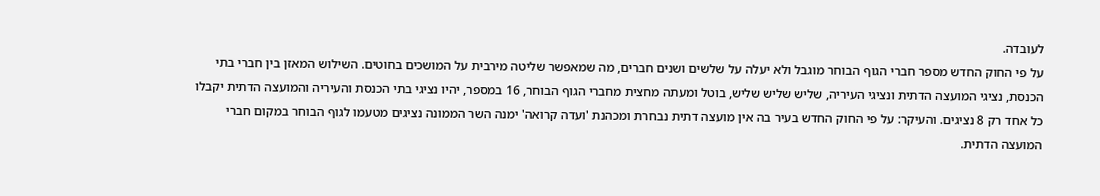לעובדה.
על פי החוק החדש מספר חברי הגוף הבוחר מוגבל ולא יעלה על שלשים ושנים חברים, מה שמאפשר שליטה מירבית על המושכים בחוטים. השילוש המאזן בין חברי בתי הכנסת, נציגי המועצה הדתית ונציגי העיריה, שליש שליש שליש, בוטל ומעתה מחצית מחברי הגוף הבוחר, 16 במספר, יהיו נציגי בתי הכנסת והעיריה והמועצה הדתית יקבלו כל אחד רק 8 נציגים. והעיקר: על פי החוק החדש בעיר בה אין מועצה דתית נבחרת ומכהנת 'ועדה קרואה' ימנה השר הממונה נציגים מטעמו לגוף הבוחר במקום חברי המועצה הדתית.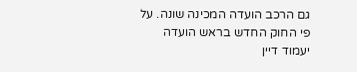גם הרכב הועדה המכינה שונה. על פי החוק החדש בראש הועדה יעמוד דיין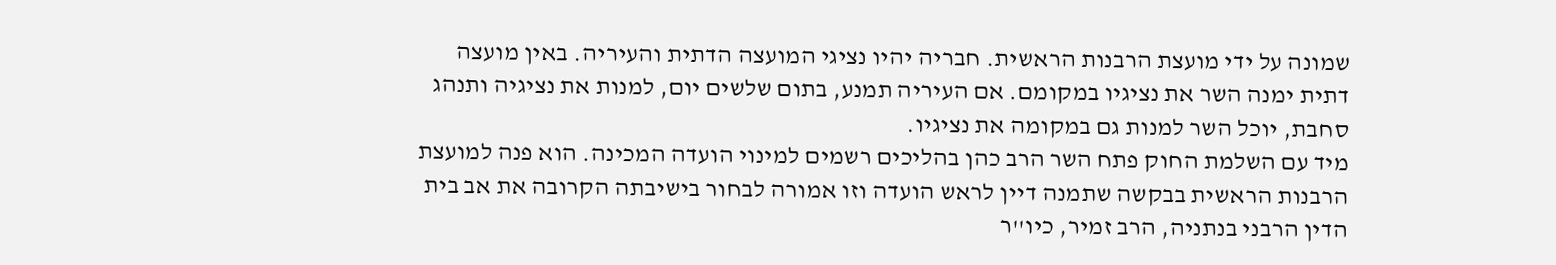שמונה על ידי מועצת הרבנות הראשית. חבריה יהיו נציגי המועצה הדתית והעיריה. באין מועצה דתית ימנה השר את נציגיו במקומם. אם העיריה תמנע, בתום שלשים יום, למנות את נציגיה ותנהג סחבת, יוכל השר למנות גם במקומה את נציגיו.
מיד עם השלמת החוק פתח השר הרב כהן בהליכים רשמים למינוי הועדה המכינה. הוא פנה למועצת הרבנות הראשית בבקשה שתמנה דיין לראש הועדה וזו אמורה לבחור בישיבתה הקרובה את אב בית הדין הרבני בנתניה, הרב זמיר, כיו''ר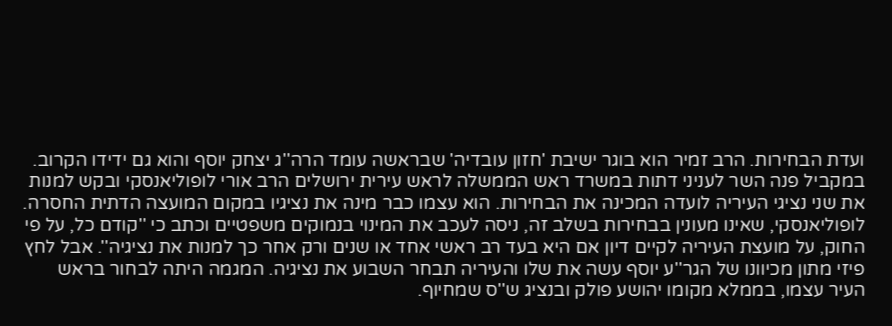ועדת הבחירות. הרב זמיר הוא בוגר ישיבת 'חזון עובדיה' שבראשה עומד הרה''ג יצחק יוסף והוא גם ידידו הקרוב. במקביל פנה השר לעניני דתות במשרד ראש הממשלה לראש עירית ירושלים הרב אורי לופוליאנסקי ובקש למנות את שני נציגי העיריה לועדה המכינה את הבחירות. הוא עצמו כבר מינה את נציגיו במקום המועצה הדתית החסרה. לופוליאנסקי, שאינו מעונין בבחירות בשלב זה, ניסה לעכב את המינוי בנמוקים משפטיים וכתב כי ''קודם כל, על פי החוק, על מועצת העיריה לקיים דיון אם היא בעד רב ראשי אחד או שנים ורק אחר כך למנות את נציגיה''. אבל לחץ פיזי מתון מכיוונו של הגר''ע יוסף עשה את שלו והעיריה תבחר השבוע את נציגיה. המגמה היתה לבחור בראש העיר עצמו, בממלא מקומו יהושע פולק ובנציג ש''ס שמחיוף.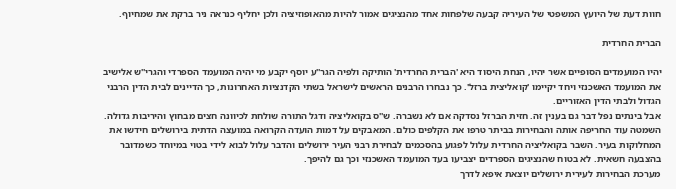חוות דעת של היועץ המשפטי של העיריה קבעה שלפחות אחד מהנציגים אמור להיות מהאופוזיציה ולכן יחליף כנראה ניר ברקת את שמחיוף.

הברית החרדית

יהיו המועמדים הסופיים אשר יהיו, הנחת היסוד היא 'הברית החרדית' הותיקה ולפיה הגר''ע יוסף יקבע מי יהיה המועמד הספרדי והגרי''ש אלישיב את המועמד האשכנזי ויחד יקיימו 'קואליצית ברזל'. כך נבחרו הרבנים הראשים לישראל בשתי הקדנציות האחרונות, כך הדיינים לבית הדין הרבני הגדול ולבתי הדין האזוריים.
אבל בינתים נפל דבר גם בענין זה. חזית הברזל נסדקה אם לא נשברה. ש''ס בקואליציה ודגל התורה שולחת לכיוונה חצים מבחוץ והיריבות גדולה. השמטה עוד החריפה אותה והבחירות בביתר טרפו את הקלפים כולם. המאבקים על דמות הועדה הקרואה במועצה הדתית בירושלים חידשו את המחלוקות בעיר. השבר בקואליציה החרדית עלול לפגוע בהסכמים לבחירת רבני העיר ירושלים והדבר עלול לבוא לידי בטוי במיוחד כשמדובר בהצבעה חשאית. לא בטוח שהנציגים הספרדים יצביעו בעד המועמד האשכנזי וכך גם להיפך.
מערכת הבחירות לעירית ירושלים יוצאת איפא לדרך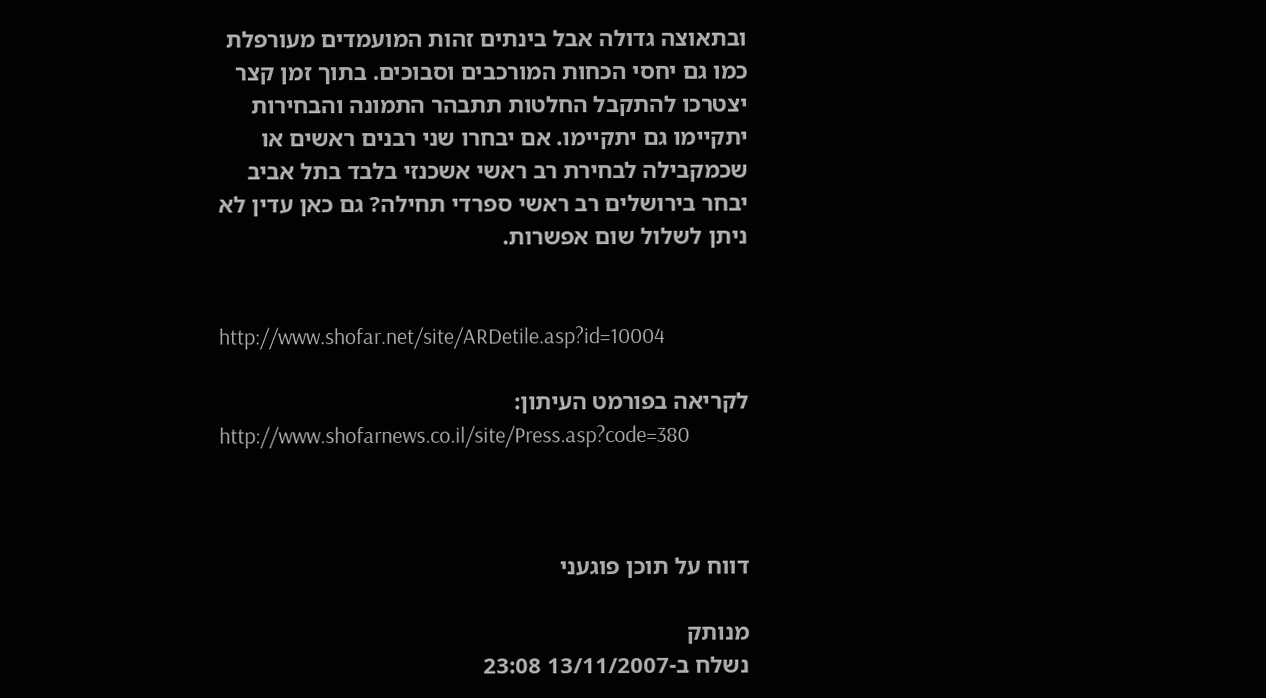ובתאוצה גדולה אבל בינתים זהות המועמדים מעורפלת כמו גם יחסי הכחות המורכבים וסבוכים. בתוך זמן קצר יצטרכו להתקבל החלטות תתבהר התמונה והבחירות יתקיימו גם יתקיימו. אם יבחרו שני רבנים ראשים או שכמקבילה לבחירת רב ראשי אשכנזי בלבד בתל אביב יבחר בירושלים רב ראשי ספרדי תחילה? גם כאן עדין לא ניתן לשלול שום אפשרות.


http://www.shofar.net/site/ARDetile.asp?id=10004

לקריאה בפורמט העיתון:
http://www.shofarnews.co.il/site/Press.asp?code=380



דווח על תוכן פוגעני

מנותק
נשלח ב-13/11/2007 23:08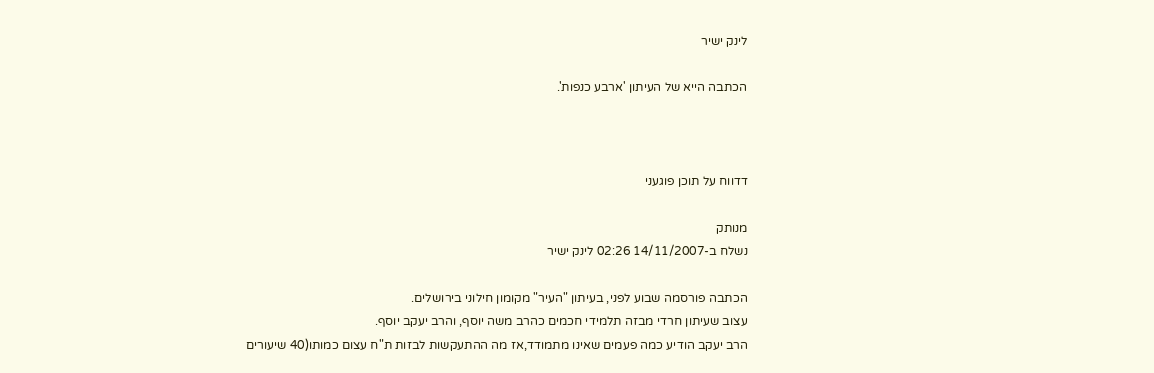לינק ישיר

הכתבה הייא של העיתון 'ארבע כנפות'.



דדווח על תוכן פוגעני

מנותק
נשלח ב-14/11/2007 02:26 לינק ישיר

הכתבה פורסמה שבוע לפני, בעיתון "העיר" מקומון חילוני בירושלים.
עצוב שעיתון חרדי מבזה תלמידי חכמים כהרב משה יוסף, והרב יעקב יוסף.
הרב יעקב הודיע כמה פעמים שאינו מתמודד,אז מה ההתעקשות לבזות ת"ח עצום כמותו(40 שיעורים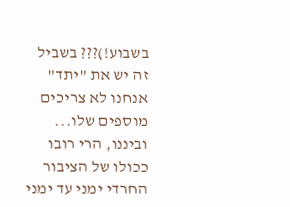בשבוע!)??? בשביל זה יש את "יתד" אנחנו לא צריכים מוספים שלו...
וביננו, הרי רובו ככולו של הציבור החרדי ימני עד ימני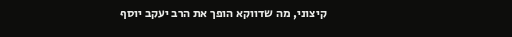קיצוני, מה שדווקא הופך את הרב יעקב יוסף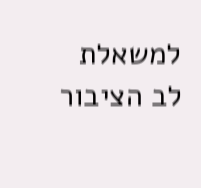למשאלת לב הציבור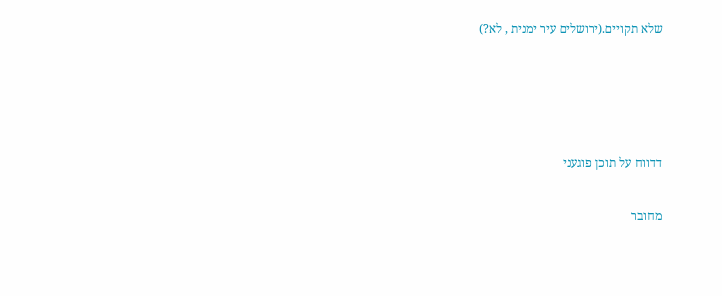שלא תקויים.(ירושלים עיר ימנית , לא?)




דדווח על תוכן פוגעני

מחובר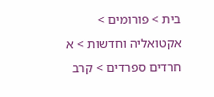בית > פורומים > אקטואליה וחדשות > א חרדים ספרדים > קרב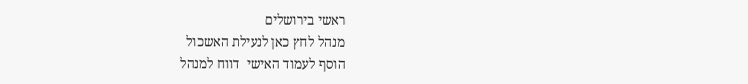ראשי בירושלים
מנהל לחץ כאן לנעילת האשכול
הוסף לעמוד האישי  דווח למנהל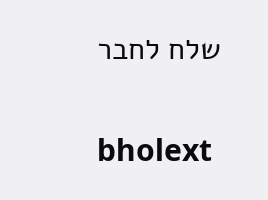שלח לחבר

bholext